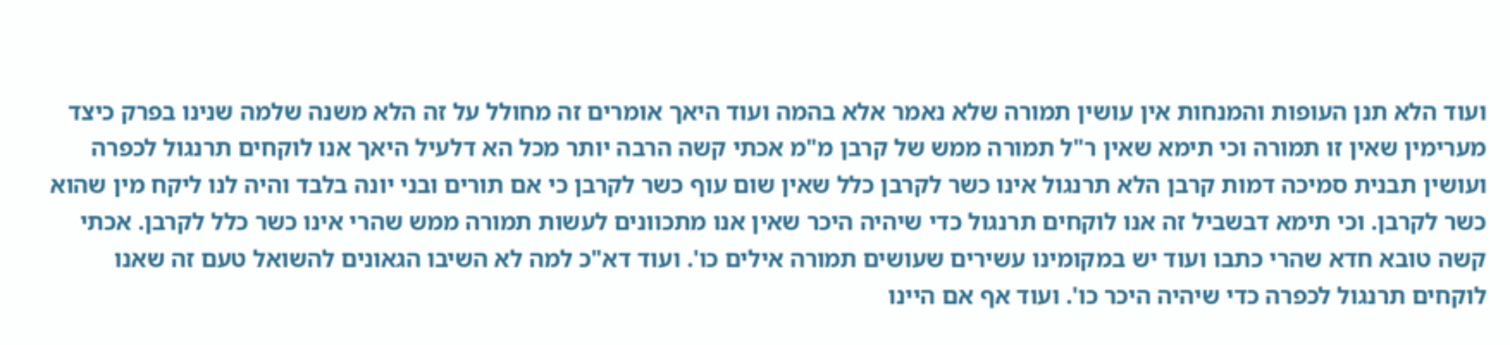ועוד הלא תנן העופות והמנחות אין עושין תמורה שלא נאמר אלא בהמה ועוד היאך אומרים זה מחולל על זה הלא משנה שלמה שנינו בפרק כיצד מערימין שאין זו תמורה וכי תימא שאין ר"ל תמורה ממש של קרבן מ"מ אכתי קשה הרבה יותר מכל הא דלעיל היאך אנו לוקחים תרנגול לכפרה ועושין תבנית סמיכה דמות קרבן הלא תרנגול אינו כשר לקרבן כלל שאין שום עוף כשר לקרבן כי אם תורים ובני יונה בלבד והיה לנו ליקח מין שהוא כשר לקרבן. וכי תימא דבשביל זה אנו לוקחים תרנגול כדי שיהיה היכר שאין אנו מתכוונים לעשות תמורה ממש שהרי אינו כשר כלל לקרבן. אכתי קשה טובא חדא שהרי כתבו ועוד יש במקומינו עשירים שעושים תמורה אילים כו'. ועוד דא"כ למה לא השיבו הגאונים להשואל טעם זה שאנו לוקחים תרנגול לכפרה כדי שיהיה היכר כו'. ועוד אף אם היינו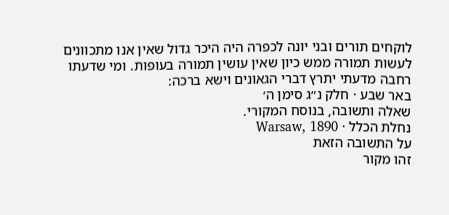לוקחים תורים ובני יונה לכפרה היה היכר גדול שאין אנו מתכוונים לעשות תמורה ממש כיון שאין עושין תמורה בעופות. ומי שדעתו רחבה מדעתי יתרץ דברי הגאונים וישא ברכה:
באר שבע · חלק נ״ג סימן ה׳
שאלה ותשובה, בנוסח המקורי.
נחלת הכלל · Warsaw, 1890
על התשובה הזאת
זהו מקור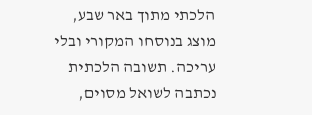הלכתי מתוך באר שבע, מוצג בנוסחו המקורי ובלי עריכה. תשובה הלכתית נכתבה לשואל מסוים,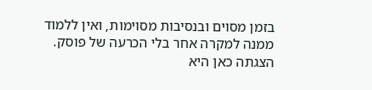בזמן מסוים ובנסיבות מסוימות, ואין ללמוד ממנה למקרה אחר בלי הכרעה של פוסק. הצגתה כאן היא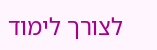לצורך לימוד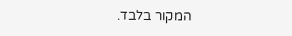המקור בלבד.